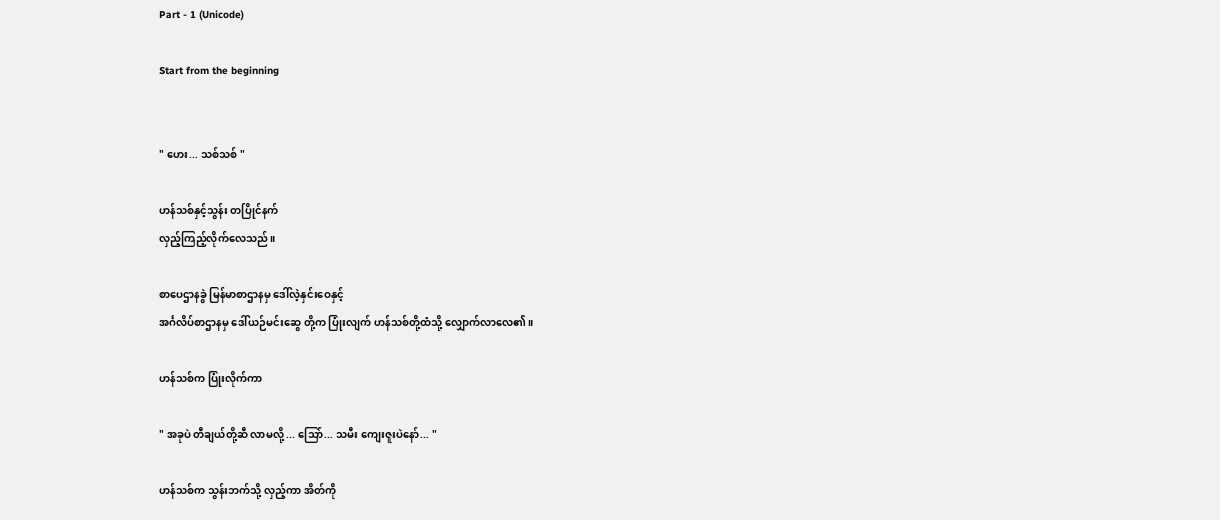Part - 1 (Unicode)

Start from the beginning


" ဟေး... သစ်သစ် "

ဟန်သစ်နှင့်သွန်း တပြိုင်နက်
လှည့်ကြည့်လိုက်လေသည်။

စာပေဌာနခွဲ မြန်မာစာဌာနမှ ဒေါ်လဲ့နှင်းဝေနှင့်
အင်္ဂလိပ်စာဌာနမှ ဒေါ်ယဉ်မင်းဆွေ တို့က ပြုံးလျက် ဟန်သစ်တို့ထံသို့ လျှောက်လာလေ၏။

ဟန်သစ်က ပြုံးလိုက်ကာ

" အခုပဲ တီချယ်တို့ဆီ လာမလို့ ... သြော်... သမီး ကျေးဇူးပဲနော်... "

ဟန်သစ်က သွန်းဘက်သို့ လှည့်ကာ အိတ်ကို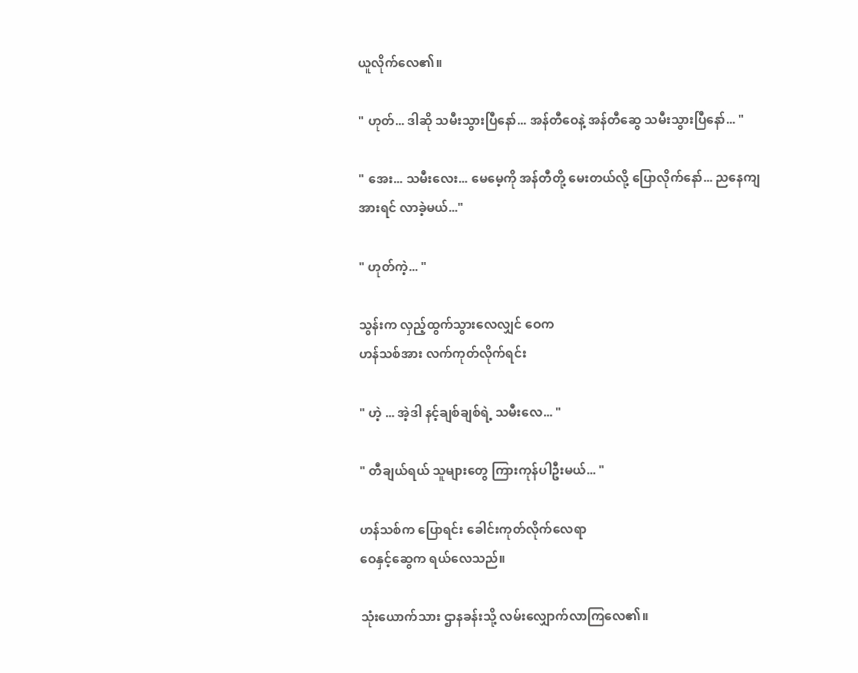ယူလိုက်လေ၏။

" ဟုတ်... ဒါဆို သမီးသွားပြီနော်... အန်တီဝေနဲ့ အန်တီဆွေ သမီးသွားပြီနော်... "

" အေး... သမီးလေး... မေမေ့ကို အန်တီတို့ မေးတယ်လို့ ပြောလိုက်နော်... ညနေကျ အားရင် လာခဲ့မယ်..."

" ဟုတ်ကဲ့... "

သွန်းက လှည့်ထွက်သွားလေလျှင် ဝေက
ဟန်သစ်အား လက်ကုတ်လိုက်ရင်း

" ဟဲ့ ... အဲ့ဒါ နင့်ချစ်ချစ်ရဲ့ သမီးလေ... "

" တီချယ်ရယ် သူများတွေ ကြားကုန်ပါဦးမယ်... "

ဟန်သစ်က ပြောရင်း ခေါင်းကုတ်လိုက်လေရာ
ဝေနှင့်ဆွေက ရယ်လေသည်။

သုံးယောက်သား ဌာနခန်းသို့ လမ်းလျှောက်လာကြလေ၏။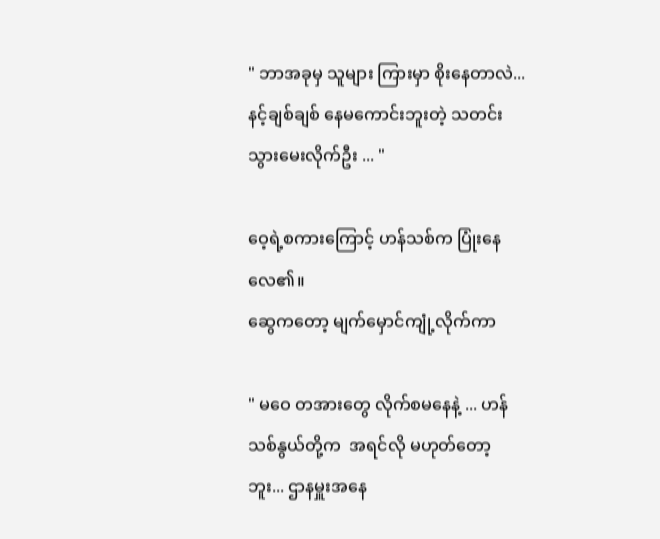" ဘာအခုမှ သူများ ကြားမှာ စိုးနေတာလဲ... နင့်ချစ်ချစ် နေမကောင်းဘူးတဲ့ သတင်းသွားမေးလိုက်ဦး ... "

ဝေ့ရဲ့စကားကြောင့် ဟန်သစ်က ပြုံးနေလေ၏။
ဆွေကတော့ မျက်မှောင်ကျုံ့လိုက်ကာ

" မဝေ တအားတွေ လိုက်စမနေနဲ့ ... ဟန်သစ်နွယ်တို့က  အရင်လို မဟုတ်တော့ဘူး... ဌာနမှူးအနေ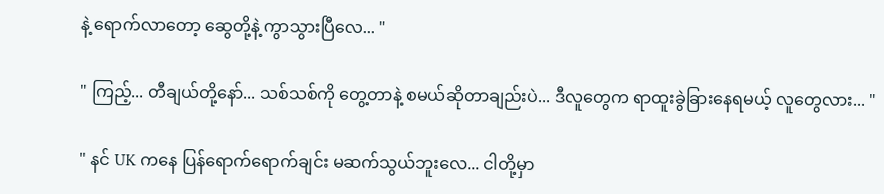နဲ့ ရောက်လာတော့ ဆွေတို့နဲ့ ကွာသွားပြီလေ... "

" ကြည့်... တီချယ်တို့နော်... သစ်သစ်ကို တွေ့တာနဲ့ စမယ်ဆိုတာချည်းပဲ... ဒီလူတွေက ရာထူးခွဲခြားနေရမယ့် လူတွေလား... "

" နင် UK ကနေ ပြန်ရောက်ရောက်ချင်း မဆက်သွယ်ဘူးလေ... ငါတို့မှာ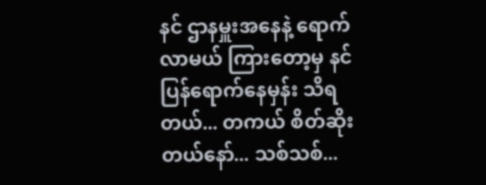နင် ဌာနမှူးအနေနဲ့ ရောက်လာမယ် ကြားတော့မှ နင် ပြန်ရောက်နေမှန်း သိရတယ်... တကယ် စိတ်ဆိုးတယ်နော်... သစ်သစ်...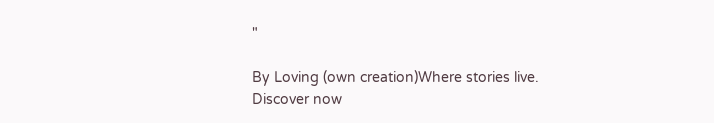"

By Loving (own creation)Where stories live. Discover now